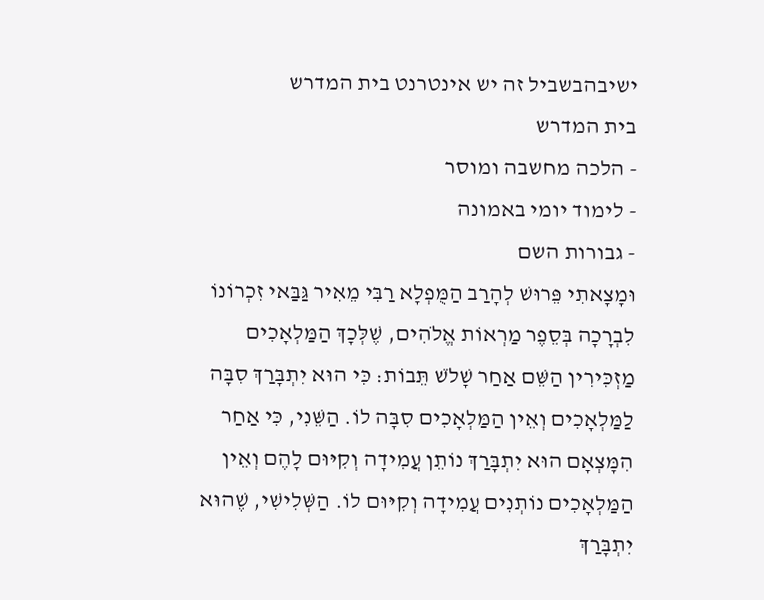ישיבהבשביל זה יש אינטרנט בית המדרש
בית המדרש
- הלכה מחשבה ומוסר
- לימוד יומי באמונה
- גבורות השם
וּמָצָאתִי פֵּרוּשׁ לְהָרַב הַמֻּפְלָא רַבִּי מֵאִיר גַּבַּאי זִכְרוֹנוֹ לִבְרָכָה בְּסֵפֶר מַרְאוֹת אֱלֹהִים, שֶׁלְּכָךְ הַמַּלְאָכִים מַזְכִּירִין הַשֵּׁם אַחַר שָׁלֹשׁ תֵּבוֹת: כִּי הוּא יִתְבָּרַךְ סִבָּה לַמַּלְאָכִים וְאֵין הַמַּלְאָכִים סִבָּה לוֹ. הַשֵּׁנִי, כִּי אַחַר הִמָּצְאָם הוּא יִתְבָּרַךְ נוֹתֵן עֲמִידָה וְקִיּוּם לָהֶם וְאֵין הַמַּלְאָכִים נוֹתְנִים עֲמִידָה וְקִיּוּם לוֹ. הַשְּׁלִישִׁי, שֶׁהוּא יִתְבָּרַךְ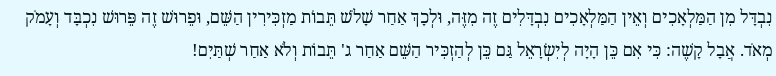נִבְדָּל מִן הַמַּלְאָכִים וְאֵין הַמַּלְאָכִים נִבְדָּלִים זֶה מִזֶּה, וּלְכָךְ אַחַר שָׁלֹשׁ תֵּבוֹת מַזְכִּירִין הַשֵּׁם, וּפֵרוּשׁ זֶה פֵּרוּשׁ נִכְבָּד וְעָמֹק מְאֹד. אֲבָל קָשֶׁה: כִּי אִם כֵּן הָיָה לְיִשְׂרָאֵל גַּם כֵּן לְהַזְכִּיר הַשֵּׁם אַחַר ג' תֵּבוֹת וְלֹא אַחַר שְׁתַּיִם!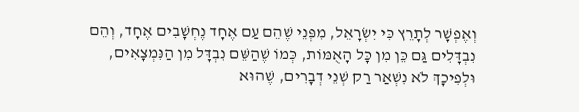וְאֶפְשָׁר לְתָרֵץ כִּי יִשְׂרָאֵל, מִפְּנֵי שֶׁהֵם עַם אֶחָד נֶחְשָׁבִים אֶחָד, וְהֵם נִבְדָּלִים גַּם כֵּן מִן כָּל הָאֻמּוֹת, כְּמוֹ שֶׁהַשֵּׁם נִבְדָּל מִן הַנִּמְצָאִים, וּלְפִיכָךְ לֹא נִשְׁאַר רַק שְׁנֵי דְבָרִים, שֶׁהוּא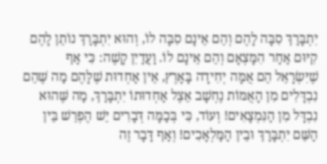יִתְבָּרַךְ סִבָּה לָהֶם וְהֵם אֵינָם סִבָּה לוֹ, וְהוּא יִתְבָּרַךְ נוֹתֵן לָהֶם קִיּוּם אַחַר הִמָּצְאָם וְהֵם אֵינָם לוֹ. וַעֲדַיִן קָשֶׁה: כִּי אַף שֶׁיִּשְׂרָאֵל הֵם אֻמָּה יְחִידָה בָּאָרֶץ, אֵין אַחְדוּת שֶׁלָּהֶם מַה שֶּׁהֵם נִבְדָּלִים מִן הָאֻמּוֹת נֶחְשָׁב אֵצֶל אַחְדוּתוֹ יִתְבָּרַךְ, מַה שֶּׁהוּא נִבְדָּל מִן הַנִּמְצָאִים! וְעוֹד, כִּי בְּכַמָּה דְּבָרִים יֵשׁ הֶפְרֵשׁ בֵּין הַשֵּׁם יִתְבָּרַךְ וּבֵין הַמַּלְאָכִים! וְאַף דָּבָר זֶה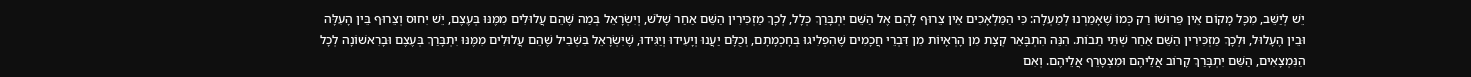יֵשׁ לְיַשֵּׁב, מִכָּל מָקוֹם אֵין פֵּרוּשׁוֹ רַק כְּמוֹ שֶׁאָמַרְנוּ לְמַעְלָה: כִּי הַמַּלְאָכִים אֵין צֵרוּף לָהֶם אֶל הַשֵּׁם יִתְבָּרַךְ כְּלָל, לְכָךְ מַזְכִּירִין הַשֵּׁם אַחַר שָׁלֹשׁ, וְיִשְׂרָאֵל בְּמַה שֶּׁהֵם עֲלוּלִים מִמֶּנּוּ בְּעֶצֶם, יֵשׁ יִחוּס וְצֵרוּף בֵּין הָעִלָּה וּבֵין הֶעָלוּל, וּלְכָךְ מַזְכִּירִין הַשֵּׁם אַחַר שְׁתֵּי תֵבוֹת. הִנֵּה הִתְבָּאֵר קְצָת מִן הָרְאָיוֹת מִן דִּבְרֵי חֲכָמִים שֶׁהִפְלִיגוּ בְּחָכְמָתָם, וְכֻלָּם יַעֲנוּ וְיָעִידוּ וְיַגִּידוּ, שֶׁיִּשְׂרָאֵל בִּשְׁבִיל שֶׁהֵם עֲלוּלִים מִמֶּנּוּ יִתְבָּרַךְ בְּעֶצֶם וּבָרִאשׁוֹנָה לְכָל הַנִּמְצָאִים, הַשֵּׁם יִתְבָּרַךְ קָרוֹב אֲלֵיהֶם וּמִצְטָרֵף אֲלֵיהֶם. וְאִם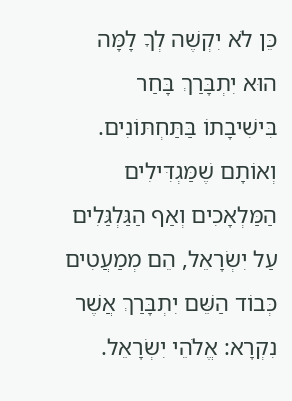כֵּן לֹא יִקְשֶׁה לְךָ לָמָּה הוּא יִתְבָּרַךְ בָּחַר בִּישִׁיבָתוֹ בַּתַּחְתּוֹנִים. וְאוֹתָם שֶׁמַּגְדִּילִים הַמַּלְאָכִים וְאַף הַגַּלְגַּלִים עַל יִשְׂרָאֵל, הֵם מְמַעֲטִים כְּבוֹד הַשֵּׁם יִתְבָּרַךְ אֲשֶׁר נִקְרָא: אֱלֹהֵי יִשְׂרָאֵל.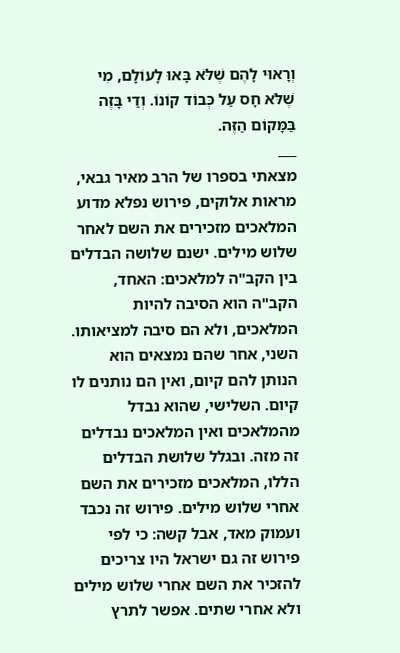וְרָאוּי לָהֶם שֶׁלֹּא בָּאוּ לָעוֹלָם, מִי שֶׁלֹּא חָס עַל כְּבוֹד קוֹנוֹ. וְדַי בָּזֶה בַּמָּקוֹם הַזֶּה.
___
מצאתי בספרו של הרב מאיר גבאי, מראות אלוקים, פירוש נפלא מדוע המלאכים מזכירים את השם לאחר שלוש מילים. ישנם שלושה הבדלים בין הקב"ה למלאכים: האחד, הקב"ה הוא הסיבה להיות המלאכים, ולא הם סיבה למציאותו. השני, אחר שהם נמצאים הוא הנותן להם קיום, ואין הם נותנים לו קיום. השלישי, שהוא נבדל מהמלאכים ואין המלאכים נבדלים זה מזה. ובגלל שלושת הבדלים הללו, המלאכים מזכירים את השם אחרי שלוש מילים. פירוש זה נכבד ועמוק מאד, אבל קשה: כי לפי פירוש זה גם ישראל היו צריכים להזכיר את השם אחרי שלוש מילים ולא אחרי שתים. אפשר לתרץ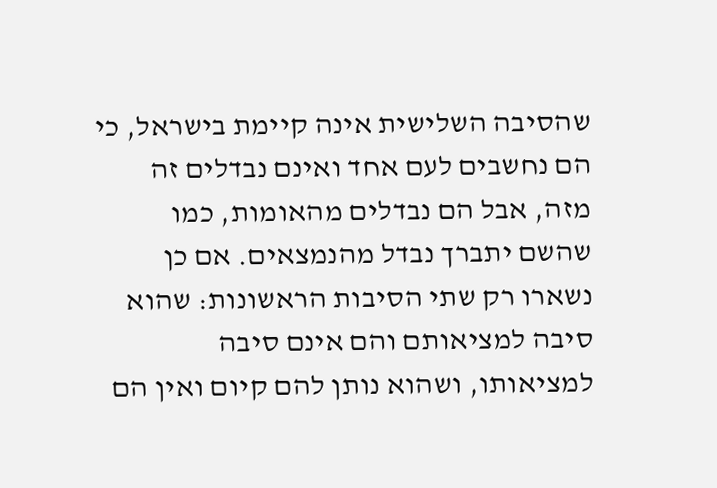שהסיבה השלישית אינה קיימת בישראל, כי הם נחשבים לעם אחד ואינם נבדלים זה מזה, אבל הם נבדלים מהאומות, כמו שהשם יתברך נבדל מהנמצאים. אם כן נשארו רק שתי הסיבות הראשונות: שהוא סיבה למציאותם והם אינם סיבה למציאותו, ושהוא נותן להם קיום ואין הם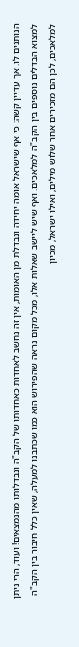הנותנים לו. אך עדיין קשה: כי אף שישראל אומה יחידה ונבדלת מן האומות, אין זה נחשב לאחדות כאחדותו של הקב"ה ונבדלותו מהנמצאים! ועוד, הרי ניתן למצוא הבדלים נוספים בין הקב"ה למלאכים. ואף שיש ליישב שאלות אלו, מכל מקום נראה שהפירוש הוא כמו שכתבנו למעלה, שאין כלל חיבור בין הקב"ה למלאכים, לכן הם מזכירים אחר שלוש מילים, ואילו ישראל, מכיון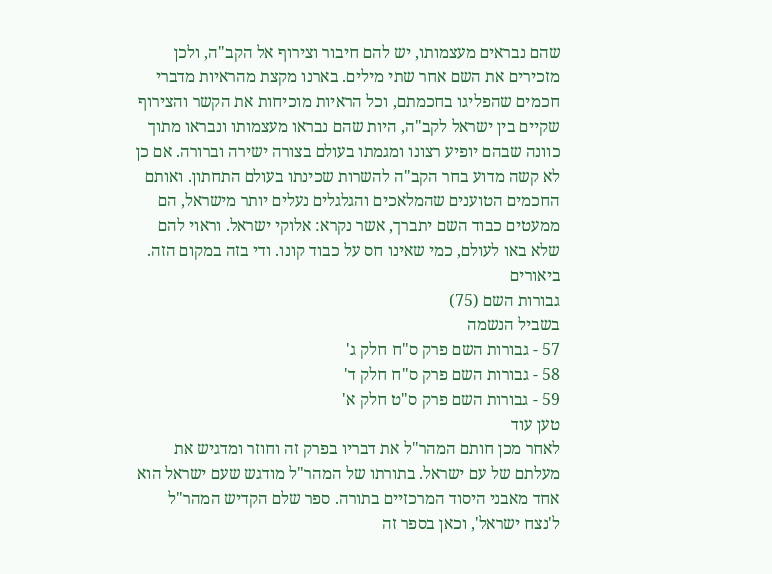שהם נבראים מעצמותו, יש להם חיבור וצירוף אל הקב"ה, ולכן מזכירים את השם אחר שתי מילים. בארנו מקצת מהראיות מדברי חכמים שהפליגו בחכמתם, וכל הראיות מוכיחות את הקשר והצירוף שקיים בין ישראל לקב"ה, היות שהם נבראו מעצמותו ונבראו מתוך כוונה שבהם יופיע רצונו ומגמתו בעולם בצורה ישירה וברורה. אם כן לא קשה מדוע בחר הקב"ה להשרות שכינתו בעולם התחתון. ואותם החכמים הטוענים שהמלאכים והגלגלים נעלים יותר מישראל, הם ממעטים כבוד השם יתברך, אשר נקרא: אלוקי ישראל. וראוי להם שלא באו לעולם, כמי שאינו חס על כבוד קונו. ודי בזה במקום הזה.
ביאורים
גבורות השם (75)
בשביל הנשמה
57 - גבורות השם פרק ס"ח חלק ג'
58 - גבורות השם פרק ס"ח חלק ד'
59 - גבורות השם פרק ס"ט חלק א'
טען עוד
לאחר מכן חותם המהר"ל את דבריו בפרק זה וחוזר ומדגיש את מעלתם של עם ישראל. בתורתו של המהר"ל מודגש שעם ישראל הוא אחד מאבני היסוד המרכזיים בתורה. ספר שלם הקדיש המהר"ל ל'נצח ישראל', וכאן בספר זה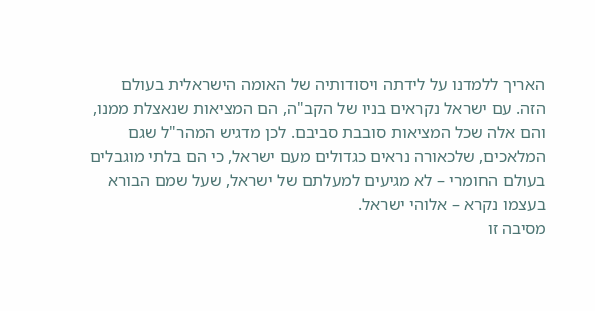האריך ללמדנו על לידתה ויסודותיה של האומה הישראלית בעולם הזה. עם ישראל נקראים בניו של הקב"ה, הם המציאות שנאצלת ממנו, והם אלה שכל המציאות סובבת סביבם. לכן מדגיש המהר"ל שגם המלאכים, שלכאורה נראים כגדולים מעם ישראל, כי הם בלתי מוגבלים בעולם החומרי – לא מגיעים למעלתם של ישראל, שעל שמם הבורא בעצמו נקרא – אלוהי ישראל.
מסיבה זו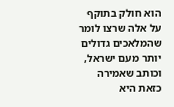הוא חולק בתוקף על אלה שרצו לומר שהמלאכים גדולים יותר מעם ישראל, וכותב שאמירה כזאת היא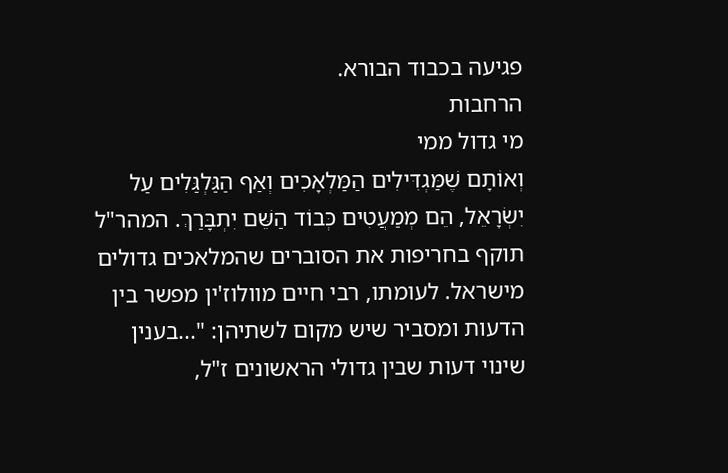פגיעה בכבוד הבורא.
הרחבות
מי גדול ממי
וְאוֹתָם שֶׁמַּגְדִּילִים הַמַּלְאָכִים וְאַף הַגַּלְגַּלִים עַל יִשְׂרָאֵל, הֵם מְמַעֲטִים כְּבוֹד הַשֵּׁם יִתְבָּרַךְ. המהר"ל תוקף בחריפות את הסוברים שהמלאכים גדולים מישראל. לעומתו, רבי חיים מוולוז'ין מפשר בין הדעות ומסביר שיש מקום לשתיהן: "...בענין שינוי דעות שבין גדולי הראשונים ז"ל,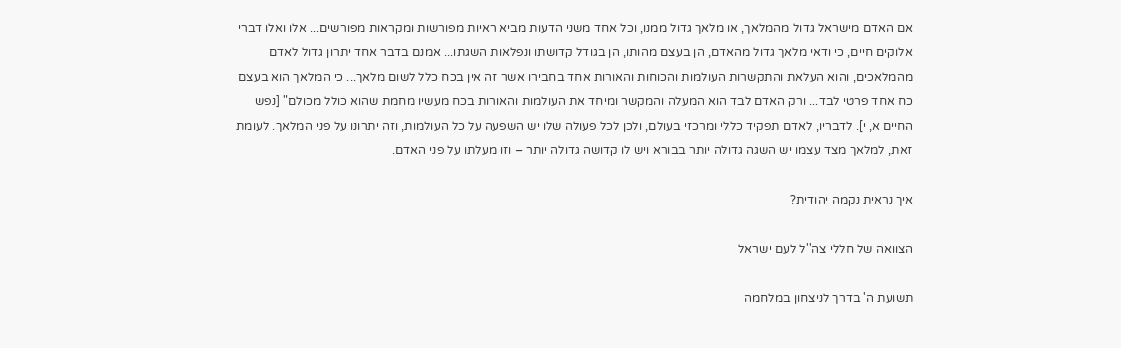אם האדם מישראל גדול מהמלאך, או מלאך גדול ממנו, וכל אחד משני הדעות מביא ראיות מפורשות ומקראות מפורשים... אלו ואלו דברי אלוקים חיים, כי ודאי מלאך גדול מהאדם, הן בעצם מהותו, הן בגודל קדושתו ונפלאות השגתו... אמנם בדבר אחד יתרון גדול לאדם מהמלאכים, והוא העלאת והתקשרות העולמות והכוחות והאורות אחד בחבירו אשר זה אין בכח כלל לשום מלאך... כי המלאך הוא בעצם כח אחד פרטי לבד... ורק האדם לבד הוא המעלה והמקשר ומיחד את העולמות והאורות בכח מעשיו מחמת שהוא כולל מכולם" [נפש החיים א, י]. לדבריו, לאדם תפקיד כללי ומרכזי בעולם, ולכן לכל פעולה שלו יש השפעה על כל העולמות, וזה יתרונו על פני המלאך. לעומת זאת, למלאך מצד עצמו יש השגה גדולה יותר בבורא ויש לו קדושה גדולה יותר – וזו מעלתו על פני האדם.

איך נראית נקמה יהודית?

הצוואה של חללי צה''ל לעם ישראל

תשועת ה' בדרך לניצחון במלחמה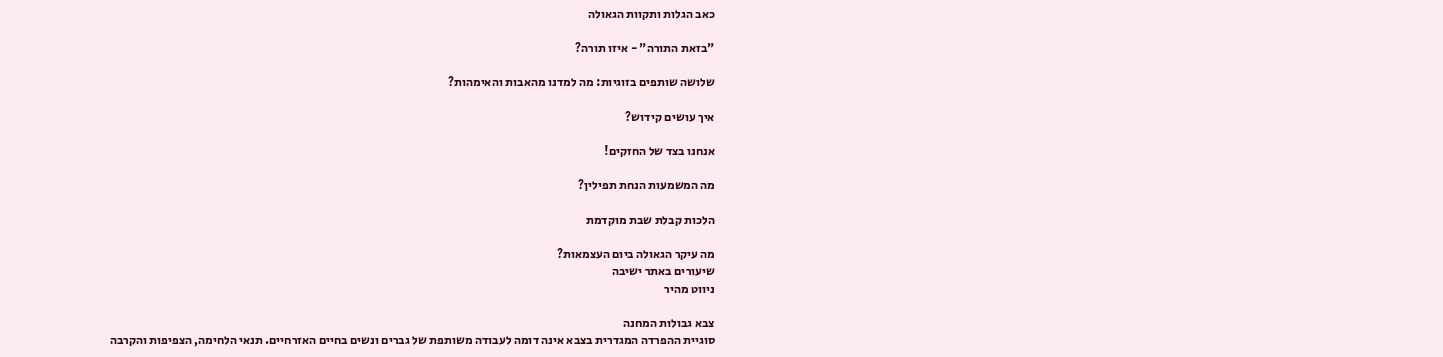כאב הגלות ותקוות הגאולה

"בזאת התורה" - איזו תורה?

שלושה שותפים בזוגיות: מה למדנו מהאבות והאימהות?

איך עושים קידוש?

אנחנו בצד של החזקים!

מה המשמעות הנחת תפילין?

הלכות קבלת שבת מוקדמת

מה עיקר הגאולה ביום העצמאות?
שיעורים באתר ישיבה
ניווט מהיר

צבא גבולות המחנה
סוגיית ההפרדה המגדרית בצבא אינה דומה לעבודה משותפת של גברים ונשים בחיים האזרחיים. תנאי הלחימה, הצפיפות והקרבה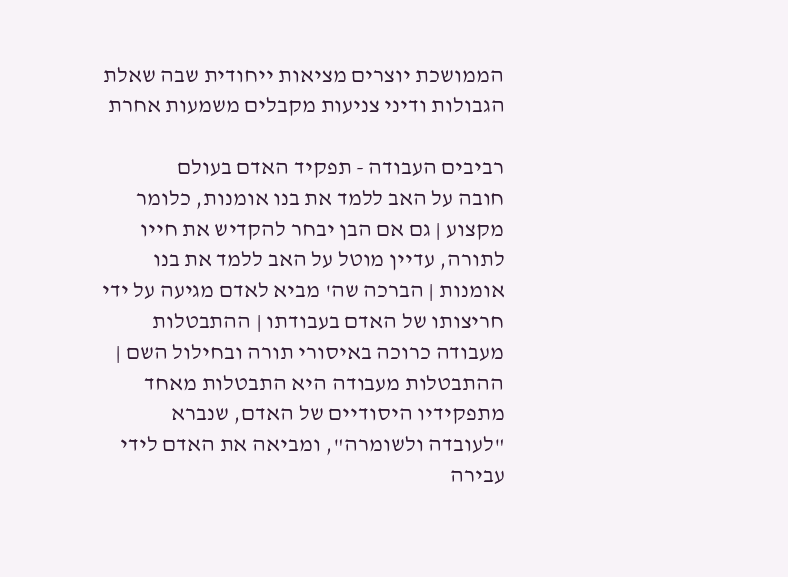הממושכת יוצרים מציאות ייחודית שבה שאלת הגבולות ודיני צניעות מקבלים משמעות אחרת

רביבים העבודה - תפקיד האדם בעולם
חובה על האב ללמד את בנו אומנות, כלומר מקצוע | גם אם הבן יבחר להקדיש את חייו לתורה, עדיין מוטל על האב ללמד את בנו אומנות | הברכה שה' מביא לאדם מגיעה על ידי חריצותו של האדם בעבודתו | ההתבטלות מעבודה כרוכה באיסורי תורה ובחילול השם | ההתבטלות מעבודה היא התבטלות מאחד מתפקידיו היסודיים של האדם, שנברא "לעובדה ולשומרה", ומביאה את האדם לידי עבירה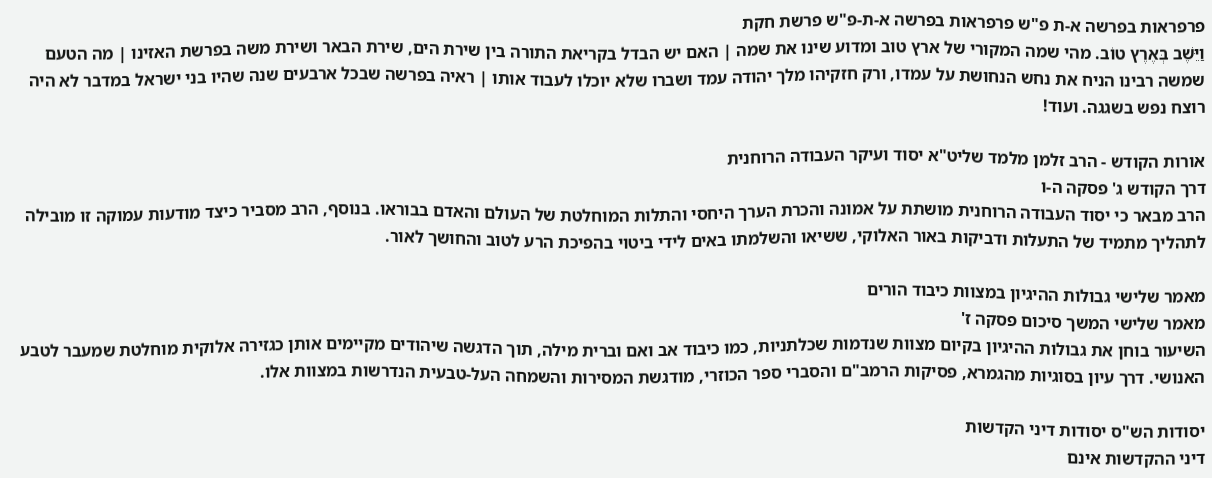פרפראות בפרשה א-ת פ"ש פרפראות בפרשה א-ת-פ"ש פרשת חקת
וַיֵּשֶׁב בְּאֶרֶץ טוֹב. מהי שמה המקורי של ארץ טוב ומדוע שינו את שמה | האם יש הבדל בקריאת התורה בין שירת הים, שירת הבאר ושירת משה בפרשת האזינו | מה הטעם שמשה רבינו הניח את נחש הנחושת על עמדו, ורק חזקיהו מלך יהודה עמד ושברו שלא יוכלו לעבוד אותו | ראיה בפרשה שבכל ארבעים שנה שהיו בני ישראל במדבר לא היה רוצח נפש בשגגה. ועוד!

אורות הקודש - הרב זלמן מלמד שליט"א יסוד ועיקר העבודה הרוחנית
דרך הקודש ג' פסקה ה-ו
הרב מבאר כי יסוד העבודה הרוחנית מושתת על אמונה והכרת הערך היחסי והתלות המוחלטת של העולם והאדם בבוראו. בנוסף, הרב מסביר כיצד מודעות עמוקה זו מובילה לתהליך מתמיד של התעלות ודביקות באור האלוקי, ששיאו והשלמתו באים לידי ביטוי בהפיכת הרע לטוב והחושך לאור.

מאמר שלישי גבולות ההיגיון במצוות כיבוד הורים
מאמר שלישי המשך סיכום פסקה ז'
השיעור בוחן את גבולות ההיגיון בקיום מצוות שנדמות שכלתניות, כמו כיבוד אב ואם וברית מילה, תוך הדגשה שיהודים מקיימים אותן כגזירה אלוקית מוחלטת שמעבר לטבע האנושי. דרך עיון בסוגיות מהגמרא, פסיקות הרמב"ם והסברי ספר הכוזרי, מודגשת המסירות והשמחה העל-טבעית הנדרשות במצוות אלו.

יסודות הש"ס יסודות דיני הקדשות
דיני ההקדשות אינם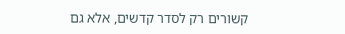קשורים רק לסדר קדשים, אלא גם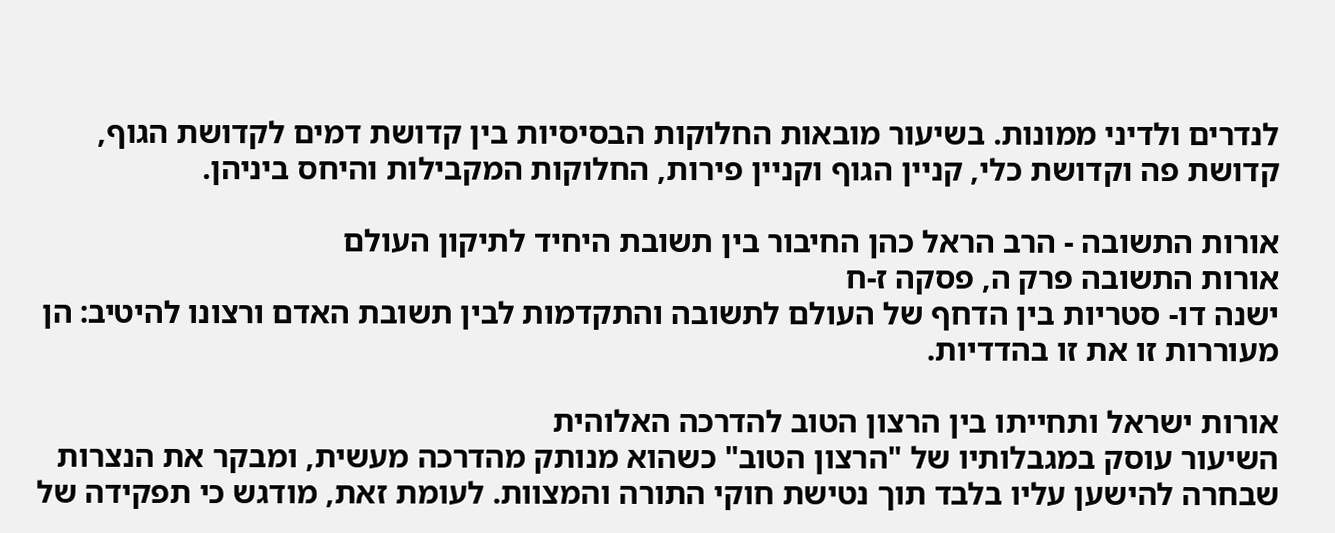לנדרים ולדיני ממונות. בשיעור מובאות החלוקות הבסיסיות בין קדושת דמים לקדושת הגוף, קדושת פה וקדושת כלי, קניין הגוף וקניין פירות, החלוקות המקבילות והיחס ביניהן.

אורות התשובה - הרב הראל כהן החיבור בין תשובת היחיד לתיקון העולם
אורות התשובה פרק ה, פסקה ז-ח
ישנה דו- סטריות בין הדחף של העולם לתשובה והתקדמות לבין תשובת האדם ורצונו להיטיב: הן מעוררות זו את זו בהדדיות.

אורות ישראל ותחייתו בין הרצון הטוב להדרכה האלוהית
השיעור עוסק במגבלותיו של "הרצון הטוב" כשהוא מנותק מהדרכה מעשית, ומבקר את הנצרות שבחרה להישען עליו בלבד תוך נטישת חוקי התורה והמצוות. לעומת זאת, מודגש כי תפקידה של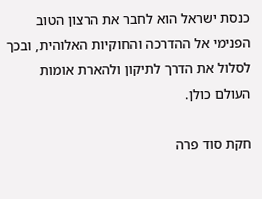כנסת ישראל הוא לחבר את הרצון הטוב הפנימי אל ההדרכה והחוקיות האלוהית, ובכך לסלול את הדרך לתיקון ולהארת אומות העולם כולן.

חקת סוד פרה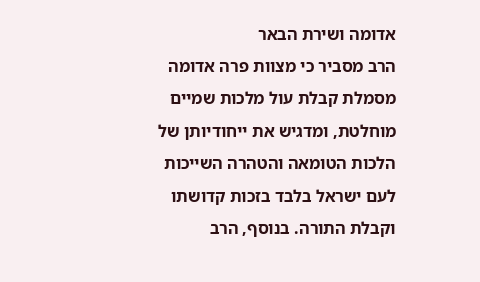אדומה ושירת הבאר
הרב מסביר כי מצוות פרה אדומה מסמלת קבלת עול מלכות שמיים מוחלטת, ומדגיש את ייחודיותן של הלכות הטומאה והטהרה השייכות לעם ישראל בלבד בזכות קדושתו וקבלת התורה. בנוסף, הרב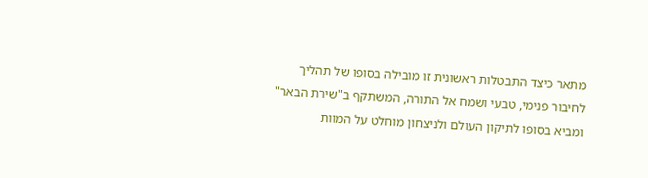מתאר כיצד התבטלות ראשונית זו מובילה בסופו של תהליך לחיבור פנימי, טבעי ושמח אל התורה, המשתקף ב"שירת הבאר" ומביא בסופו לתיקון העולם ולניצחון מוחלט על המוות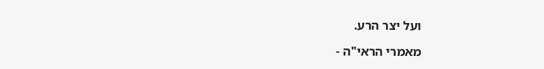ועל יצר הרע.

מאמרי הראי"ה -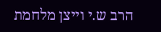הרב ש.י וייצן מלחמת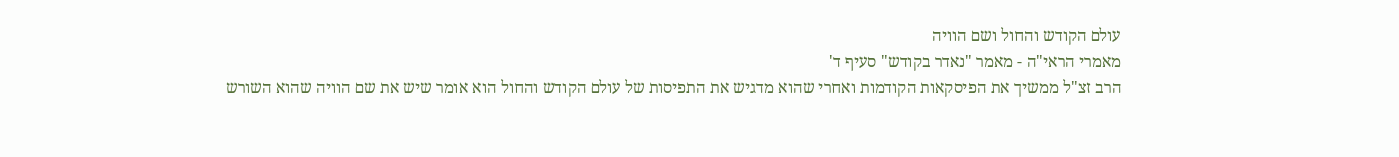עולם הקודש והחול ושם הוויה
מאמרי הראי"ה - מאמר "נאדר בקודש" סעיף ד'
הרב זצ"ל ממשיך את הפיסקאות הקודמות ואחרי שהוא מדגיש את התפיסות של עולם הקודש והחול הוא אומר שיש את שם הוויה שהוא השורש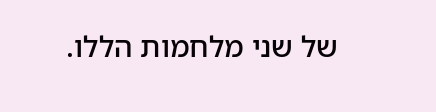של שני מלחמות הללו.